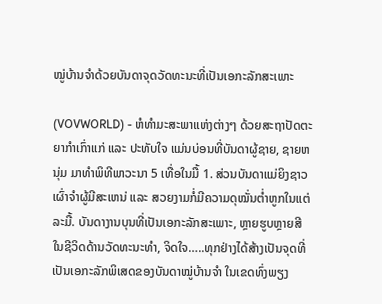ໝູ່ບ້ານຈຳດ້ວຍບັນດາຈຸດວັດທະນະທີ່ເປັນເອກະລັກສະເພາະ

(VOVWORLD) - ຫໍທຳມະສະພາແຫ່ງຕ່າງໆ ດ້ວຍສະຖາປັດຕະຍາກຳເກົ່າແກ່ ແລະ ປະທັບໃຈ ແມ່ນບ່ອນທີ່ບັນດາຜູ້ຊາຍ, ຊາຍຫນຸ່ມ ມາທຳພິທີພາວະນາ 5 ເທື່ອໃນມື້ 1. ສ່ວນບັນດາແມ່ຍິງຊາວເຜົ່າຈຳຜູ້ມີສະເຫນ່ ແລະ ສວຍງາມກໍ່ມີຄວາມດຸໝັ່ນຕ່ຳຫູກໃນແຕ່ລະມື້. ບັນດາງານບຸນທີ່ເປັນເອກະລັກສະເພາະ, ຫຼາຍຮູບຫຼາຍສີໃນຊີວິດດ້ານວັດທະນະທຳ, ຈິດໃຈ…..ທຸກຢ່າງໄດ້ສ້າງເປັນຈຸດທີ່ເປັນເອກະລັກພິເສດຂອງບັນດາໝູ່ບ້ານຈຳ ໃນເຂດທົ່ງພຽງ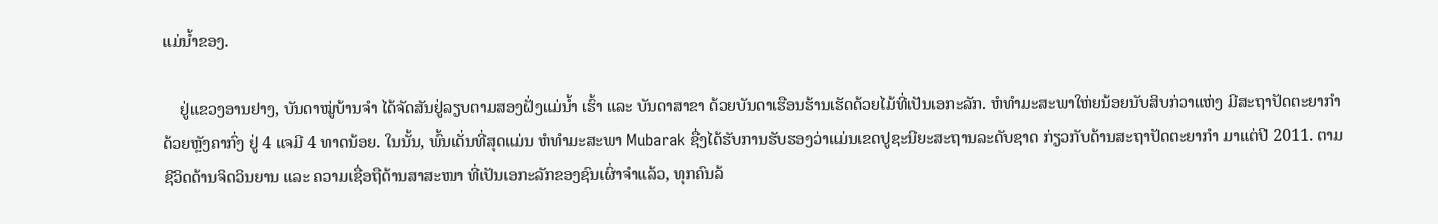ແມ່ນ້ຳຂອງ.

    ຢູ່ແຂວງອານຢາງ, ບັນດາໝູ່ບ້ານຈຳ ໄດ້ຈັດສັນຢູ່ລຽບຕາມສອງຝັ່ງແມ່ນ້ຳ ເຮົ້າ ແລະ ບັນດາສາຂາ ດ້ວຍບັນດາເຮືອນຮ້ານເຮັດດ້ວຍໄມ້ທີ່ເປັນເອກະລັກ. ຫໍທຳມະສະພາໃຫ່ຍນ້ອຍນັບສິບກ່ວາແຫ່ງ ມີສະຖາປັດຕະຍາກຳດ້ວຍຫຼັງຄາກົ່ງ ຢູ່ 4 ແຈມີ 4 ທາດນ້ອຍ. ໃນນັ້ນ, ພົ້ນເດັ່ນທີ່ສຸດແມ່ນ ຫໍທຳມະສະພາ Mubarak ຊື່ງໄດ້ຮັບການຮັບຮອງວ່າແມ່ນເຂດປູຊະນີຍະສະຖານລະດັບຊາດ ກ່ຽວກັບດ້ານສະຖາປັດຕະຍາກຳ ມາແຕ່ປີ 2011. ຕາມຊີວິດດ້ານຈິດວິນຍານ ແລະ ຄວາມເຊື່ອຖືດ້ານສາສະໜາ ທີ່ເປັນເອກະລັກຂອງຊົນເຜົ່າຈຳແລ້ວ, ທຸກຄົນລ້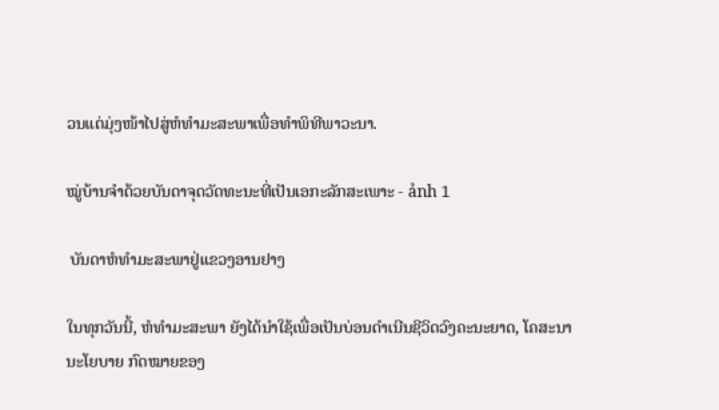ວນແຕ່ມຸ່ງໜ້າໄປສູ່ຫໍທຳມະສະພາເພື່ອທຳພິທີພາວະນາ.

ໝູ່ບ້ານຈຳດ້ວຍບັນດາຈຸດວັດທະນະທີ່ເປັນເອກະລັກສະເພາະ - ảnh 1

 ບັນດາຫໍທຳມະສະພາຢູ່ແຂວງອານຢາງ

ໃນທຸກວັນນີ້, ຫໍທຳມະສະພາ ຍັງໄດ້ນຳໃຊ້ເພື່ອເປັນບ່ອນດຳເນີນຊີວິດວົງຄະນະຍາດ, ໂຄສະນາ ນະໂຍບາຍ ກົດໝາຍຂອງ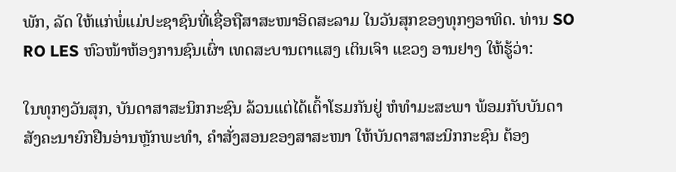ພັກ, ລັດ ໃຫ້ແກ່ພໍ່ແມ່ປະຊາຊົນທີ່ເຊື່ອຖືສາສະໜາອິດສະລາມ ໃນວັນສຸກຂອງທຸກໆອາທິດ. ທ່ານ SO RO LES ຫົວໜ້າຫ້ອງການຊົນເຜົ່າ ເທດສະບານຕາແສງ ເຕິນເຈົາ ແຂວງ ອານຢາງ ໃຫ້ຮູ້ວ່າ:

ໃນທຸກໆວັນສຸກ, ບັນດາສາສະນິກກະຊົນ ລ້ວນແຕ່ໄດ້ເຕົ້າໂຮມກັນຢູ່ ຫໍທຳມະສະພາ ພ້ອມກັບບັນດາສັງຄະນາຍົກຢືນອ່ານຫຼັກພະທຳ, ຄຳສັ່ງສອນຂອງສາສະໜາ ໃຫ້ບັນດາສາສະນິກກະຊົນ ຕ້ອງ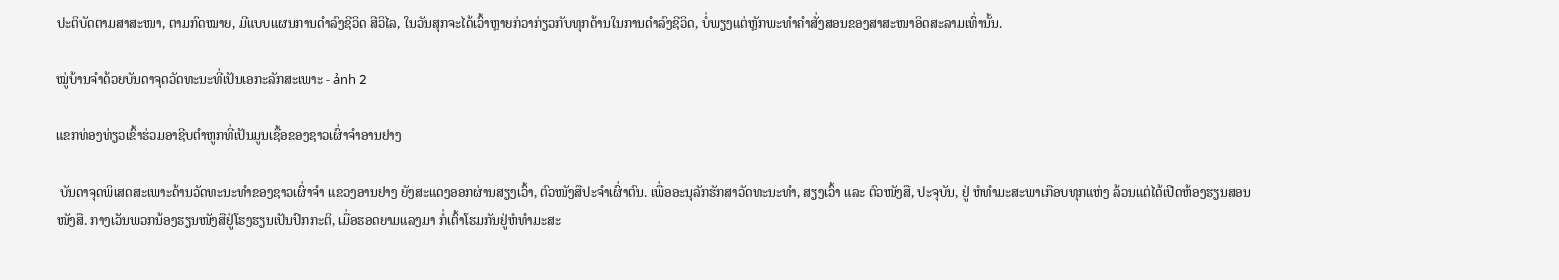ປະຕິບັດຕາມສາສະໜາ, ຕາມກົດໝາຍ, ມີແບບແຜນການດຳລົງຊີວິດ ສີວິໄລ, ໃນວັນສຸກຈະໄດ້ເວົ້າຫຼາຍກ່ວາກ່ຽວກັບທຸກດ້ານໃນການດຳລົງຊີວິດ, ບໍ່ພຽງແຕ່ຫຼັກພະທຳຄຳສັ່ງສອນຂອງສາສະໜາອິດສະລາມເທົ່ານັ້ນ.

ໝູ່ບ້ານຈຳດ້ວຍບັນດາຈຸດວັດທະນະທີ່ເປັນເອກະລັກສະເພາະ - ảnh 2

ແຂກທ່ອງທ່ຽວເຂົ້າຮ່ວມອາຊີບຕຳຫູກທີ່ເປັນມູນເຊື້ອຂອງຊາວເຜົ່າຈຳອານຢາງ

 ບັນດາຈຸດພິເສດສະເພາະດ້ານວັດທະນະທຳຂອງຊາວເຜົ່າຈຳ ແຂວງອານຢາງ ຍັງສະແດງອອກຜ່ານສຽງເວົ້າ, ຕົວໜັງສືປະຈຳເຜົ່າຕົນ. ເພື່ອອະນຸລັກຮັກສາວັດທະນະທຳ, ສຽງເວົ້າ ແລະ ຕົວໜັງສື, ປະຈຸບັນ, ຢູ່ ຫໍທຳມະສະພາເກືອບທຸກແຫ່ງ ລ້ວນແຕ່ໄດ້ເປີດຫ້ອງຮຽນສອນໜັງສື. ກາງເວັນພວກນ້ອງຮຽນໜັງສືຢູ່ໂຮງຮຽນເປັນປົກກະຕິ, ເມື່ອຮອດຍາມແລງມາ ກໍ່ເຕົ້າໂຮມກັນຢູ່ຫໍທຳມະສະ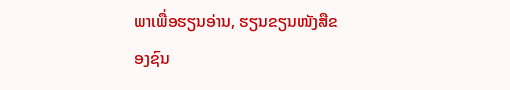ພາເພື່ອຮຽນອ່ານ, ຮຽນຂຽນໜັງສືຂອງຊົນ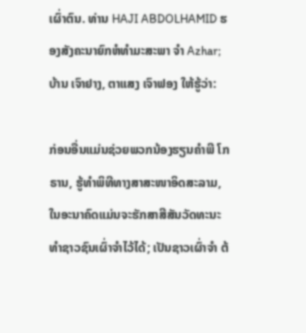ເຜົ່າຕົນ. ທ່ານ HAJI ABDOLHAMID ຮອງສັງຄະນາຍົກຫໍທຳມະສະພາ ຈຳ Azhar; ບ້ານ ເຈົາຢາງ, ຕາແສງ ເຈົາຟອງ ໃຫ້ຮູ້ວ່າ:

ກ່ອນອື່ນແມ່ນຊ່ວຍພວກນ້ອງຮຽນຄຳພີ ໂກຣານ, ຮູ້ທຳພິທີທາງສາສະໜາອິດສະລາມ, ໃນອະນາຄົດແມ່ນຈະຮັກສາສີສັນວັດທະນະທຳຊາວຊົນເຜົ່າຈຳໄວ້ໄດ້; ເປັນຊາວເຜົ່າຈຳ ຕ້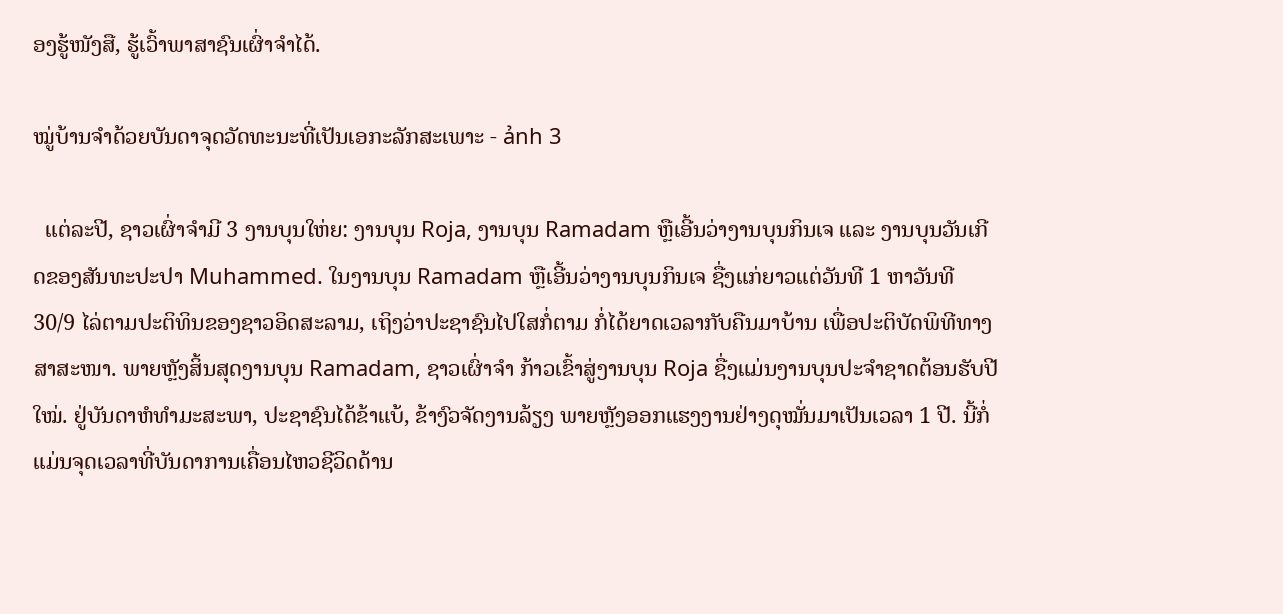ອງຮູ້ໜັງສື, ຮູ້ເວົ້າພາສາຊົນເຜົ່າຈຳໄດ້.

ໝູ່ບ້ານຈຳດ້ວຍບັນດາຈຸດວັດທະນະທີ່ເປັນເອກະລັກສະເພາະ - ảnh 3

  ແຕ່ລະປີ, ຊາວເຜົ່າຈຳມີ 3 ງານບຸນໃຫ່ຍ: ງານບຸນ Roja, ງານບຸນ Ramadam ຫຼືເອີ້ນວ່າງານບຸນກິນເຈ ແລະ ງານບຸນວັນເກີດຂອງສັນທະປະປາ Muhammed. ໃນງານບຸນ Ramadam ຫຼືເອີ້ນວ່າງານບຸນກິນເຈ ຊື່ງແກ່ຍາວແຕ່ວັນທີ 1 ຫາວັນທີ 30/9 ໄລ່ຕາມປະຕິທິນຂອງຊາວອິດສະລາມ, ເຖິງວ່າປະຊາຊົນໄປໃສກໍ່ຕາມ ກໍ່ໄດ້ຍາດເວລາກັບຄືນມາບ້ານ ເພື່ອປະຕິບັດພິທີທາງສາສະໜາ. ພາຍຫຼັງສິ້ນສຸດງານບຸນ Ramadam, ຊາວເຜົ່າຈຳ ກ້າວເຂົ້າສູ່ງານບຸນ Roja ຊື່ງແມ່ນງານບຸນປະຈຳຊາດຕ້ອນຮັບປີໃໝ່. ຢູ່ບັນດາຫໍທຳມະສະພາ, ປະຊາຊົນໄດ້ຂ້າແບ້, ຂ້າງົວຈັດງານລ້ຽງ ພາຍຫຼັງອອກແຮງງານຢ່າງດຸໝັ່ນມາເປັນເວລາ 1 ປີ. ນີ້ກໍ່ແມ່ນຈຸດເວລາທີ່ບັນດາການເຄື່ອນໄຫວຊີວິດດ້ານ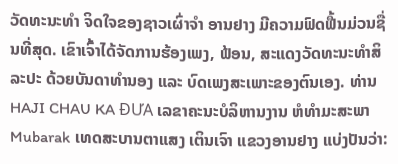ວັດທະນະທຳ ຈິດໃຈຂອງຊາວເຜົ່າຈຳ ອານຢາງ ມີຄວາມຟົດຟື້ນມ່ວນຊື່ນທີ່ສຸດ. ເຂົາເຈົ້າໄດ້ຈັດການຮ້ອງເພງ, ຟ້ອນ, ສະແດງວັດທະນະທຳສິລະປະ ດ້ວຍບັນດາທຳນອງ ແລະ ບົດເພງສະເພາະຂອງຕົນເອງ. ທ່ານ HAJI CHAU KA ĐƯA ເລຂາຄະນະບໍລິຫານງານ ຫໍທຳມະສະພາ Mubarak ເທດສະບານຕາແສງ ເຕິນເຈົາ ແຂວງອານຢາງ ແບ່ງປັນວ່າ: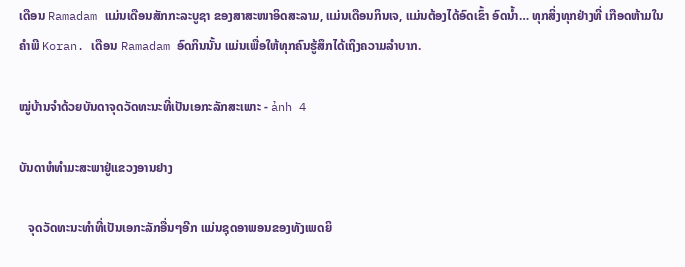ເດືອນ Ramadam ແມ່ນເດືອນສັກກະລະບູຊາ ຂອງສາສະໜາອິດສະລາມ, ແມ່ນເດືອນກິນເຈ, ແມ່ນຕ້ອງໄດ້ອົດເຂົ້າ ອົດນ້ຳ… ທຸກສິ່ງທຸກຢ່າງທີ່ ເກືອດຫ້າມໃນຄຳພີ Koran. ເດືອນ Ramadam ອົດກິນນັ້ນ ແມ່ນເພື່ອໃຫ້ທຸກຄົນຮູ້ສຶກໄດ້ເຖິງຄວາມລຳບາກ.

ໝູ່ບ້ານຈຳດ້ວຍບັນດາຈຸດວັດທະນະທີ່ເປັນເອກະລັກສະເພາະ - ảnh 4

ບັນດາຫໍທຳມະສະພາຢູ່ແຂວງອານຢາງ

   ຈຸດວັດທະນະທຳທີ່ເປັນເອກະລັກອື່ນໆອີກ ແມ່ນຊຸດອາພອນຂອງທັງເພດຍິ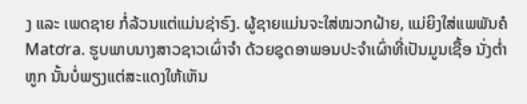ງ ແລະ ເພດຊາຍ ກໍ່ລ້ວນແຕ່ແມ່ນຊ່າຣົງ. ຜູ້ຊາຍແມ່ນຈະໃສ່ໝວກຝ້າຍ, ແມ່ຍິງໃສ່ແພພັນຄໍ Matơra. ຮູບພາບນາງສາວຊາວເຜົ່າຈຳ ດ້ວຍຊຸດອາພອນປະຈຳເຜົ່າທີ່ເປັນມູນເຊື້ອ ນັ່ງຕ່ຳຫູກ ນັ້ນບໍ່ພຽງແຕ່ສະແດງໃຫ້ເຫັນ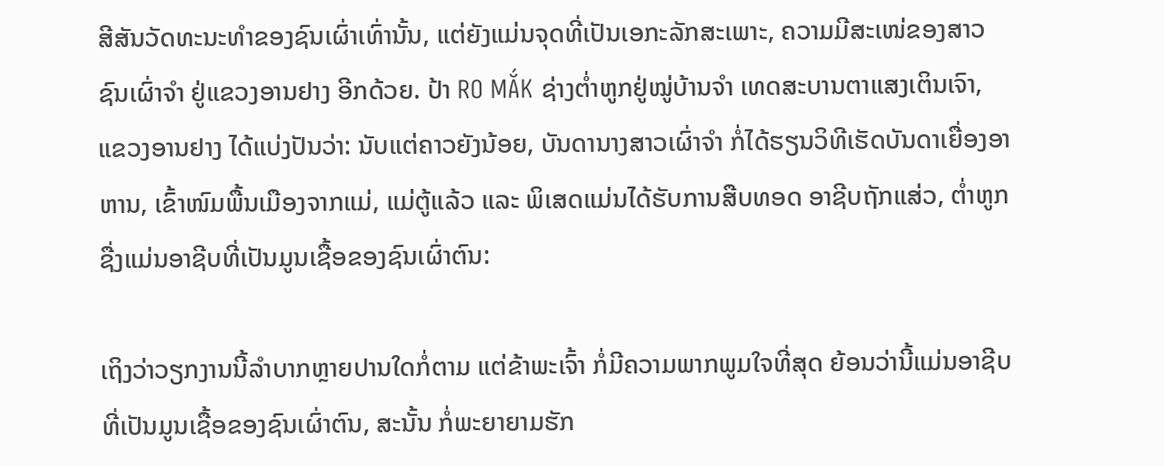ສີສັນວັດທະນະທຳຂອງຊົນເຜົ່າເທົ່ານັ້ນ, ແຕ່ຍັງແມ່ນຈຸດທີ່ເປັນເອກະລັກສະເພາະ, ຄວາມມີສະເໜ່ຂອງສາວຊົນເຜົ່າຈຳ ຢູ່ແຂວງອານຢາງ ອີກດ້ວຍ. ປ້າ RO MẮK ຊ່າງຕ່ຳຫູກຢູ່ໝູ່ບ້ານຈຳ ເທດສະບານຕາແສງເຕິນເຈົາ, ແຂວງອານຢາງ ໄດ້ແບ່ງປັນວ່າ: ນັບແຕ່ຄາວຍັງນ້ອຍ, ບັນດານາງສາວເຜົ່າຈຳ ກໍ່ໄດ້ຮຽນວິທີເຮັດບັນດາເຍື່ອງອາຫານ, ເຂົ້າໜົມພື້ນເມືອງຈາກແມ່, ແມ່ຕູ້ແລ້ວ ແລະ ພິເສດແມ່ນໄດ້ຮັບການສືບທອດ ອາຊີບຖັກແສ່ວ, ຕ່ຳຫູກ ຊື່ງແມ່ນອາຊີບທີ່ເປັນມູນເຊື້ອຂອງຊົນເຜົ່າຕົນ:

ເຖິງວ່າວຽກງານນີ້ລຳບາກຫຼາຍປານໃດກໍ່ຕາມ ແຕ່ຂ້າພະເຈົ້າ ກໍ່ມີຄວາມພາກພູມໃຈທີ່ສຸດ ຍ້ອນວ່ານີ້ແມ່ນອາຊີບທີ່ເປັນມູນເຊື້ອຂອງຊົນເຜົ່າຕົນ, ສະນັ້ນ ກໍ່ພະຍາຍາມຮັກ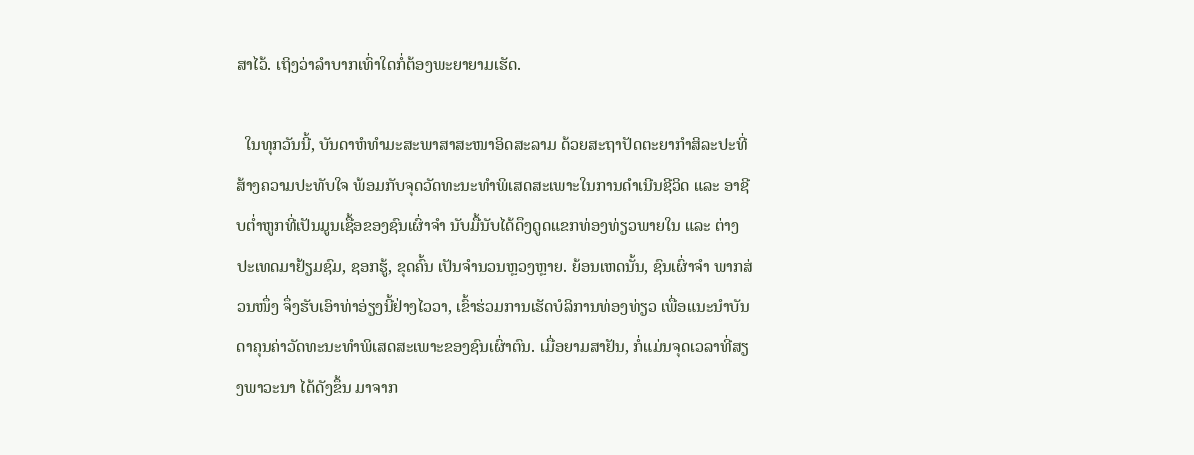ສາໄວ້. ເຖິງວ່າລຳບາກເທົ່າໃດກໍ່ຕ້ອງພະຍາຍາມເຮັດ.

  ໃນທຸກວັນນີ້, ບັນດາຫໍທຳມະສະພາສາສະໜາອິດສະລາມ ດ້ວຍສະຖາປັດຕະຍາກຳສິລະປະທີ່ສ້າງຄວາມປະທັບໃຈ ພ້ອມກັບຈຸດວັດທະນະທຳພິເສດສະເພາະໃນການດຳເນີນຊີວິດ ແລະ ອາຊີບຕ່ຳຫູກທີ່ເປັນມູນເຊື້ອຂອງຊົນເຜົ່າຈຳ ນັບມື້ນັບໄດ້ດຶງດູດແຂກທ່ອງທ່ຽວພາຍໃນ ແລະ ຕ່າງປະເທດມາຢ້ຽມຊົມ, ຊອກຮູ້, ຂຸດຄົ້ນ ເປັນຈຳນວນຫຼວງຫຼາຍ. ຍ້ອນເຫດນັ້ນ, ຊົນເຜົ່າຈຳ ພາກສ່ວນໜຶ່ງ ຈຶ່ງຮັບເອົາທ່າອ່ຽງນີ້ຢ່າງໄວວາ, ເຂົ້າຮ່ວມການເຮັດບໍລິການທ່ອງທ່ຽວ ເພື່ອແນະນຳບັນດາຄຸນຄ່າວັດທະນະທຳພິເສດສະເພາະຂອງຊົນເຜົ່າຕົນ. ເມື່ອຍາມສາຢັນ, ກໍ່ແມ່ນຈຸດເວລາທີ່ສຽງພາວະນາ ໄດ້ດັງຂຶ້ນ ມາຈາກ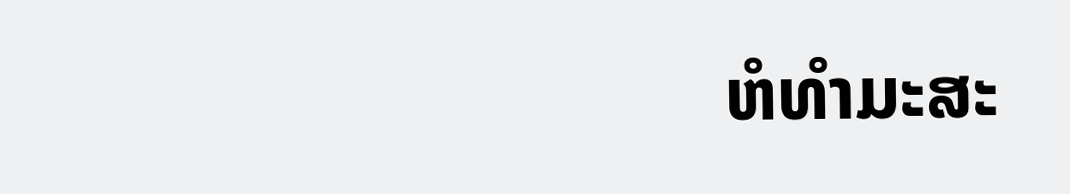ຫໍທຳມະສະ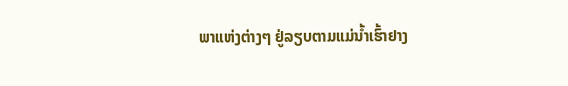ພາແຫ່ງຕ່າງໆ ຢູ່ລຽບຕາມແມ່ນ້ຳເຮົ້າຢາງ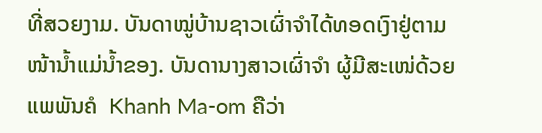ທີ່ສວຍງາມ. ບັນດາໝູ່ບ້ານຊາວເຜົ່າຈຳໄດ້ທອດເງົາຢູ່ຕາມໜ້ານ້ຳແມ່ນ້ຳຂອງ. ບັນດານາງສາວເຜົ່າຈຳ ຜູ້ມີສະເໜ່ດ້ວຍແພພັນຄໍ  Khanh Ma-om ຄືວ່າ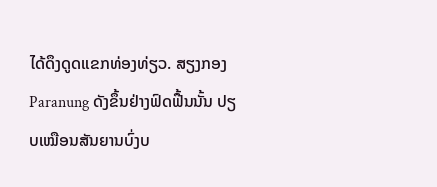ໄດ້ດຶງດູດແຂກທ່ອງທ່ຽວ. ສຽງກອງ Paranung ດັງຂຶ້ນຢ່າງຟົດຟື້ນນັ້ນ ປຽບເໝືອນສັນຍານບົ່ງບ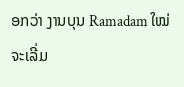ອກວ່າ ງານບຸນ Ramadam ໃໝ່ຈະເລີ່ມ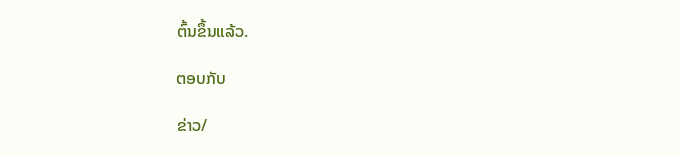ຕົ້ນຂຶ້ນແລ້ວ.

ຕອບກັບ

ຂ່າວ/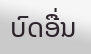ບົດອື່ນ